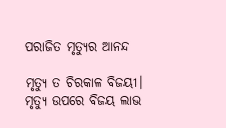ପରାଜିତ ମୃତ୍ୟୁର ଆନନ୍ଦ

ମୃତ୍ୟୁ ତ ଚିରକାଳ ବିଜୟୀ। ମୃତ୍ୟୁ ଉପରେ ବିଜୟ ଲାଭ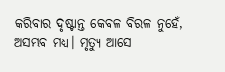କରିବାର ଦୃଷ୍ଟାନ୍ତ କେବଳ ବିରଳ ନୁହେଁ, ଅସମ୍ଭବ ମଧ୍ୟ। ମୃତ୍ୟୁ ଆସେ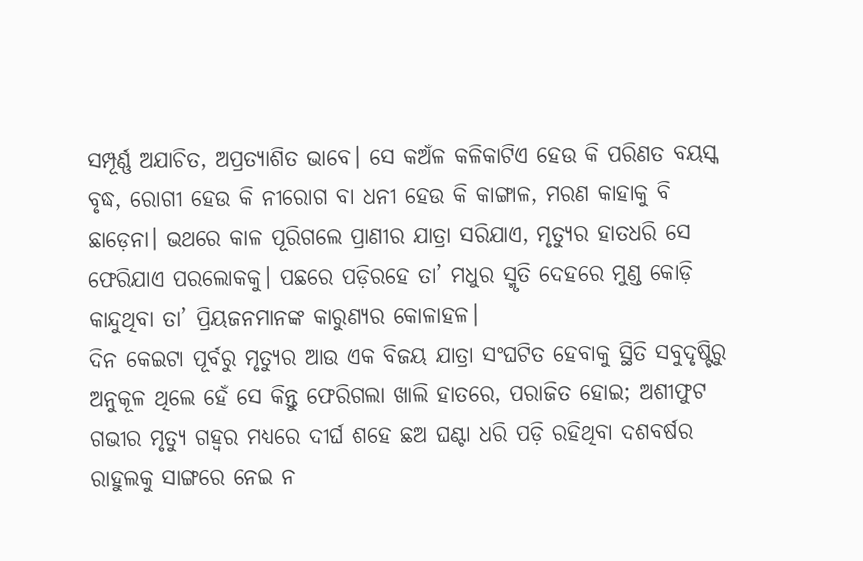ସମ୍ପୂର୍ଣ୍ଣ ଅଯାଚିତ, ଅପ୍ରତ୍ୟାଶିତ ଭାବେ। ସେ କଅଁଳ କଳିକାଟିଏ ହେଉ କି ପରିଣତ ବୟସ୍କ ବୃଦ୍ଧ, ରୋଗୀ ହେଉ କି ନୀରୋଗ ବା ଧନୀ ହେଉ କି କାଙ୍ଗାଳ, ମରଣ କାହାକୁ ବି ଛାଡ଼େନା। ଭଥରେ କାଳ ପୂରିଗଲେ ପ୍ରାଣୀର ଯାତ୍ରା ସରିଯାଏ, ମୃତ୍ୟୁର ହାତଧରି ସେ ଫେରିଯାଏ ପରଲୋକକୁ। ପଛରେ ପଡ଼ିରହେ ତା’ ମଧୁର ସ୍ମୃତି ଦେହରେ ମୁଣ୍ଡ କୋଡ଼ି କାନ୍ଦୁଥିବା ତା’ ପ୍ରିୟଜନମାନଙ୍କ କାରୁଣ୍ୟର କୋଳାହଳ।
ଦିନ କେଇଟା ପୂର୍ବରୁ ମୃତ୍ୟୁର ଆଉ ଏକ ବିଜୟ ଯାତ୍ରା ସଂଘଟିତ ହେବାକୁ ସ୍ଥିତି ସବୁଦୃଷ୍ଟିରୁ ଅନୁକୂଳ ଥିଲେ ହେଁ ସେ କିନ୍ତୁ ଫେରିଗଲା ଖାଲି ହାତରେ, ପରାଜିତ ହୋଇ; ଅଶୀଫୁଟ ଗଭୀର ମୃତ୍ୟୁ ଗହ୍ବର ମଧ୍ୟରେ ଦୀର୍ଘ ଶହେ ଛଅ ଘଣ୍ଟା ଧରି ପଡ଼ି ରହିଥିବା ଦଶବର୍ଷର ରାହୁଲକୁ ସାଙ୍ଗରେ ନେଇ ନ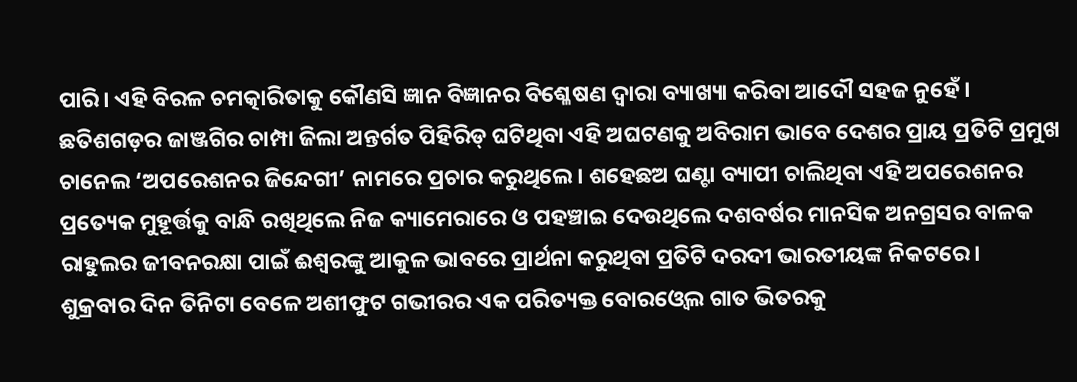ପାରି। ଏହି ବିରଳ ଚମତ୍କାରିତାକୁ କୌଣସି ଜ୍ଞାନ ବିଜ୍ଞାନର ବିଶ୍ଳେଷଣ ଦ୍ୱାରା ବ୍ୟାଖ୍ୟା କରିବା ଆଦୌ ସହଜ ନୁହେଁ। ଛତିଶଗଡ଼ର ଜାଞ୍ଜଗିର ଚାମ୍ପା ଜିଲା ଅନ୍ତର୍ଗତ ପିହିରିଡ୍‌ ଘଟିଥିବା ଏହି ଅଘଟଣକୁ ଅବିରାମ ଭାବେ ଦେଶର ପ୍ରାୟ ପ୍ରତିଟି ପ୍ରମୁଖ ଚାନେଲ ‘ଅପରେଶନର ଜିନ୍ଦେଗୀ’ ନାମରେ ପ୍ରଚାର କରୁଥିଲେ। ଶହେଛଅ ଘଣ୍ଟା ବ୍ୟାପୀ ଚାଲିଥିବା ଏହି ଅପରେଶନର ପ୍ରତ୍ୟେକ ମୁହୂର୍ତ୍ତକୁ ବାନ୍ଧି ରଖିଥିଲେ ନିଜ କ୍ୟାମେରାରେ ଓ ପହଞ୍ଚାଇ ଦେଉଥିଲେ ଦଶବର୍ଷର ମାନସିକ ଅନଗ୍ରସର ବାଳକ ରାହୁଲର ଜୀବନରକ୍ଷା ପାଇଁ ଈଶ୍ୱରଙ୍କୁ ଆକୁଳ ଭାବରେ ପ୍ରାର୍ଥନା କରୁଥିବା ପ୍ରତିଟି ଦରଦୀ ଭାରତୀୟଙ୍କ ନିକଟରେ।
ଶୁକ୍ରବାର ଦିନ ତିନିଟା ବେଳେ ଅଶୀଫୁଟ ଗଭୀରର ଏକ ପରିତ୍ୟକ୍ତ ବୋରଓ୍ବେଲ ଗାତ ଭିତରକୁ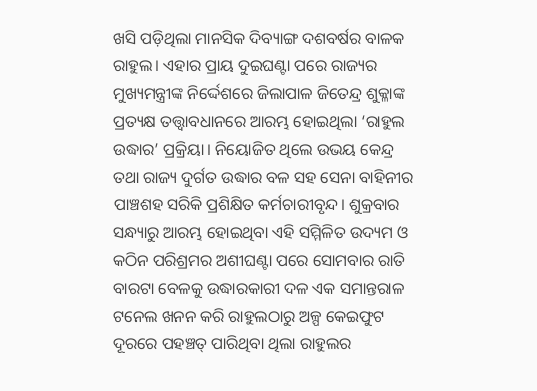ଖସି ପଡ଼ିଥିଲା ମାନସିକ ଦିବ୍ୟାଙ୍ଗ ଦଶବର୍ଷର ବାଳକ ରାହୁଲ। ଏହାର ପ୍ରାୟ ଦୁଇଘଣ୍ଟା ପରେ ରାଜ୍ୟର ମୁଖ୍ୟମନ୍ତ୍ରୀଙ୍କ ନିର୍ଦ୍ଦେଶରେ ଜିଲାପାଳ ଜିତେନ୍ଦ୍ର ଶୁକ୍ଳାଙ୍କ ପ୍ରତ୍ୟକ୍ଷ ତତ୍ତ୍ୱାବଧାନରେ ଆରମ୍ଭ ହୋଇଥିଲା ‘ରାହୁଲ ଉଦ୍ଧାର’ ପ୍ରକ୍ରିୟା। ନିୟୋଜିତ ଥିଲେ ଉଭୟ କେନ୍ଦ୍ର ତଥା ରାଜ୍ୟ ଦୁର୍ଗତ ଉଦ୍ଧାର ବଳ ସହ ସେନା ବାହିନୀର ପାଞ୍ଚଶହ ସରିକି ପ୍ରଶିକ୍ଷିତ କର୍ମଚାରୀବୃନ୍ଦ। ଶୁକ୍ରବାର ସନ୍ଧ୍ୟାରୁ ଆରମ୍ଭ ହୋଇଥିବା ଏହି ସମ୍ମିଳିତ ଉଦ୍ୟମ ଓ କଠିନ ପରିଶ୍ରମର ଅଶୀଘଣ୍ଟା ପରେ ସୋମବାର ରାତି ବାରଟା ବେଳକୁ ଉଦ୍ଧାରକାରୀ ଦଳ ଏକ ସମାନ୍ତରାଳ ଟନେଲ ଖନନ କରି ରାହୁଲଠାରୁ ଅଳ୍ପ କେଇଫୁଟ ଦୂରରେ ପହଞ୍ଚତ୍ ପାରିଥିବା ଥିଲା ରାହୁଲର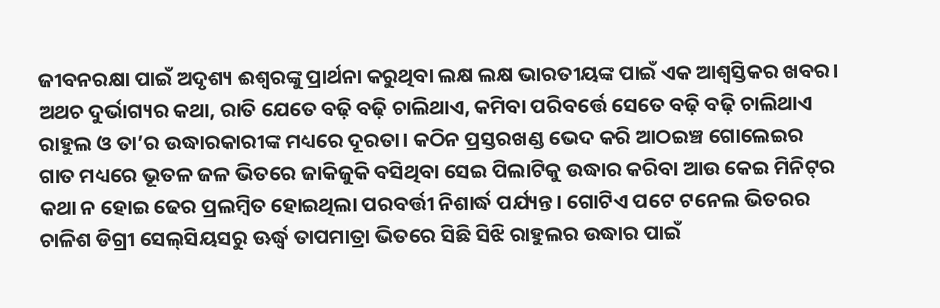ଜୀବନରକ୍ଷା ପାଇଁ ଅଦୃଶ୍ୟ ଈଶ୍ୱରଙ୍କୁ ପ୍ରାର୍ଥନା କରୁଥିବା ଲକ୍ଷ ଲକ୍ଷ ଭାରତୀୟଙ୍କ ପାଇଁ ଏକ ଆଶ୍ୱସ୍ତିକର ଖବର। ଅଥଚ ଦୁର୍ଭାଗ୍ୟର କଥା, ରାତି ଯେତେ ବଢ଼ି ବଢ଼ି ଚାଲିଥାଏ, କମିବା ପରିବର୍ତ୍ତେ ସେତେ ବଢ଼ି ବଢ଼ି ଚାଲିଥାଏ ରାହୁଲ ଓ ତା’ର ଉଦ୍ଧାରକାରୀଙ୍କ ମଧ୍ୟରେ ଦୂରତା। କଠିନ ପ୍ରସ୍ତରଖଣ୍ଡ ଭେଦ କରି ଆଠଇଞ୍ଚ ଗୋଲେଇର ଗାତ ମଧ୍ୟରେ ଭୂତଳ ଜଳ ଭିତରେ ଜାକିଜୁକି ବସିଥିବା ସେଇ ପିଲାଟିକୁ ଉଦ୍ଧାର କରିବା ଆଉ କେଇ ମିନିଟ୍‌ର କଥା ନ ହୋଇ ଢେର ପ୍ରଲମ୍ବିତ ହୋଇଥିଲା ପରବର୍ତ୍ତୀ ନିଶାର୍ଦ୍ଧ ପର୍ଯ୍ୟନ୍ତ। ଗୋଟିଏ ପଟେ ଟନେଲ ଭିତରର ଚାଳିଶ ଡିଗ୍ରୀ ସେଲ୍‌ସିୟସରୁ ଊର୍ଦ୍ଧ୍ୱ ତାପମାତ୍ରା ଭିତରେ ସିଛି ସିଝି ରାହୁଲର ଉଦ୍ଧାର ପାଇଁ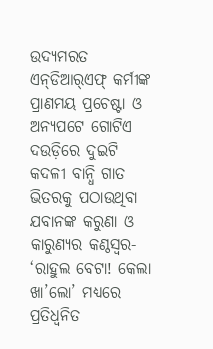ଉଦ୍ୟମରତ ଏନ୍‌ଡିଆର୍‌ଏଫ୍‌ କର୍ମୀଙ୍କ ପ୍ରାଣମୟ ପ୍ରଚେଷ୍ଟା ଓ ଅନ୍ୟପଟେ ଗୋଟିଏ ଦଉଡ଼ିରେ ଦୁଇଟି କଦଳୀ ବାନ୍ଧି ଗାତ ଭିତରକୁ ପଠାଉଥିବା ଯବାନଙ୍କ କରୁଣା ଓ କାରୁଣ୍ୟର କଣ୍ଠସ୍ବର- ‘ରାହୁଲ ବେଟା! କେଲା ଖା’ଲୋ’ ମଧ୍ୟରେ ପ୍ରତିଧ୍ୱନିତ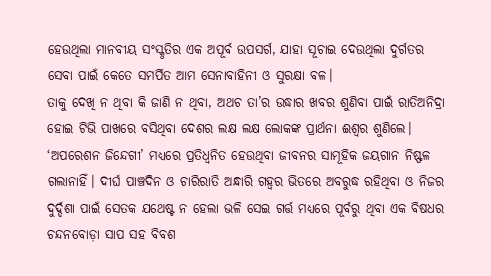ହେଉଥିଲା ମାନବୀୟ ସଂସ୍କୃତିର ଏକ ଅପୂର୍ବ ଉପସର୍ଗ, ଯାହା ସୂଚାଇ ଦେଉଥିଲା ଦୁର୍ଗତର ସେବା ପାଇଁ କେତେ ସମର୍ପିତ ଆମ ସେନାବାହିନୀ ଓ ସୁରକ୍ଷା ବଳ।
ତାକୁ ଦେଖି ନ ଥିବା କି ଜାଣି ନ ଥିବା, ଅଥଚ ତା’ର ଉଦ୍ଧାର ଖବର ଶୁଣିବା ପାଇଁ ରାତିଅନିଦ୍ରା ହୋଇ ଟିଭି ପାଖରେ ବସିଥିବା ଦେଶର ଲକ୍ଷ ଲକ୍ଷ ଲୋକଙ୍କ ପ୍ରାର୍ଥନା ଈଶ୍ୱର ଶୁଣିଲେ। ‘ଅପରେଶନ ଜିନ୍ଦେଗୀ’ ମଧ୍ୟରେ ପ୍ରତିଧ୍ୱନିତ ହେଉଥିବା ଜୀବନର ସାମୂହିକ ଜୟଗାନ ନିଷ୍ଫଳ ଗଲାନାହିଁ। ଦୀର୍ଘ ପାଞ୍ଚଦିନ ଓ ଚାରିରାତି ଅନ୍ଧାରି ଗହ୍ବର ଭିତରେ ଅବରୁଦ୍ଧ ରହିଥିବା ଓ ନିଜର ଦୁର୍ଦ୍ଦଶା ପାଇଁ ସେତକ ଯଥେଷ୍ଟ ନ ହେଲା ଭଳି ସେଇ ଗର୍ତ୍ତ ମଧ୍ୟରେ ପୂର୍ବରୁ ଥିବା ଏକ ବିଷଧର ଚନ୍ଦନବୋଡ଼ା ସାପ ସହ ବିବଶ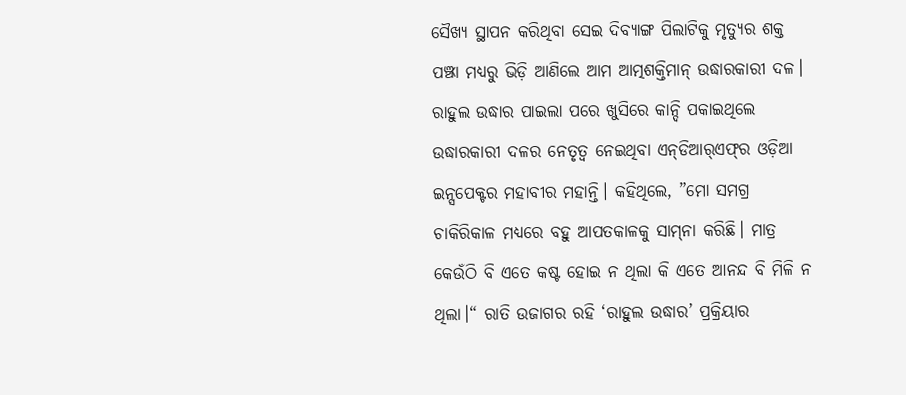ସୈଖ୍ୟ ସ୍ଥାପନ କରିଥିବା ସେଇ ଦିବ୍ୟାଙ୍ଗ ପିଲାଟିକୁ ମୃତ୍ୟୁର ଶକ୍ତ ପଞ୍ଝା ମଧ୍ୟରୁ ଭିଡ଼ି ଆଣିଲେ ଆମ ଆତ୍ମଶକ୍ତିମାନ୍‌ ଉଦ୍ଧାରକାରୀ ଦଳ।
ରାହୁଲ ଉଦ୍ଧାର ପାଇଲା ପରେ ଖୁସିରେ କାନ୍ଦି ପକାଇଥିଲେ ଉଦ୍ଧାରକାରୀ ଦଳର ନେତୃତ୍ୱ ନେଇଥିବା ଏନ୍‌ଡିଆର୍‌ଏଫ୍‌ର ଓଡ଼ିଆ ଇନ୍ସପେକ୍ଟର ମହାବୀର ମହାନ୍ତି। କହିଥିଲେ, ”ମୋ ସମଗ୍ର ଚାକିରିକାଳ ମଧ୍ୟରେ ବହୁ ଆପତକାଳକୁ ସାମ୍‌ନା କରିଛି। ମାତ୍ର କେଉଁଠି ବି ଏତେ କଷ୍ଟ ହୋଇ ନ ଥିଲା କି ଏତେ ଆନନ୍ଦ ବି ମିଳି ନ ଥିଲା।“ ରାତି ଉଜାଗର ରହି ‘ରାହୁଲ ଉଦ୍ଧାର’ ପ୍ରକ୍ରିୟାର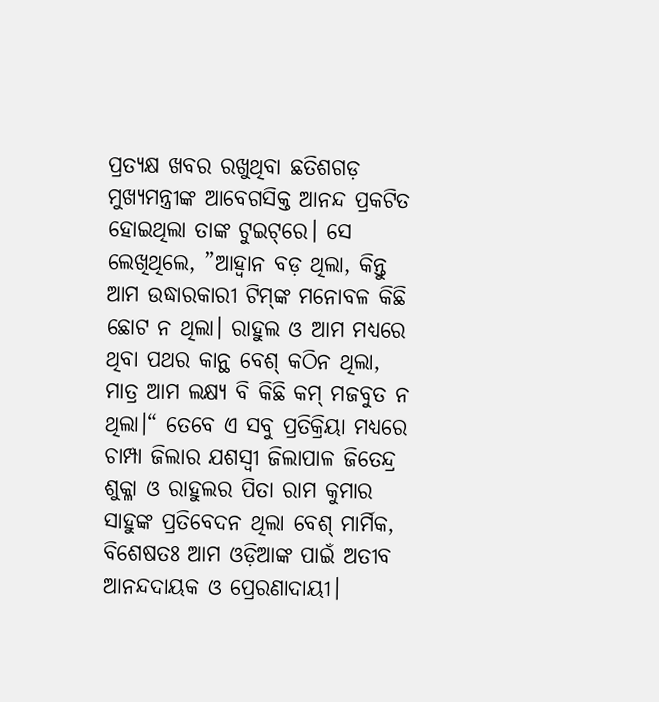ପ୍ରତ୍ୟକ୍ଷ ଖବର ରଖୁଥିବା ଛତିଶଗଡ଼ ମୁଖ୍ୟମନ୍ତ୍ରୀଙ୍କ ଆବେଗସିକ୍ତ ଆନନ୍ଦ ପ୍ରକଟିତ ହୋଇଥିଲା ତାଙ୍କ ଟୁଇଟ୍‌ରେ। ସେ ଲେଖିଥିଲେ, ”ଆହ୍ବାନ ବଡ଼ ଥିଲା, କିନ୍ତୁ ଆମ ଉଦ୍ଧାରକାରୀ ଟିମ୍‌ଙ୍କ ମନୋବଳ କିଛି ଛୋଟ ନ ଥିଲା। ରାହୁଲ ଓ ଆମ ମଧ୍ୟରେ ଥିବା ପଥର କାନ୍ଥ ବେଶ୍‌ କଠିନ ଥିଲା, ମାତ୍ର ଆମ ଲକ୍ଷ୍ୟ ବି କିଛି କମ୍‌ ମଜବୁତ ନ ଥିଲା।“ ତେବେ ଏ ସବୁ ପ୍ରତିକ୍ରିୟା ମଧ୍ୟରେ ଚାମ୍ପା ଜିଲାର ଯଶସ୍ବୀ ଜିଲାପାଳ ଜିତେନ୍ଦ୍ର ଶୁକ୍ଳା ଓ ରାହୁଲର ପିତା ରାମ କୁମାର ସାହୁଙ୍କ ପ୍ରତିବେଦନ ଥିଲା ବେଶ୍‌ ମାର୍ମିକ, ବିଶେଷତଃ ଆମ ଓଡ଼ିଆଙ୍କ ପାଇଁ ଅତୀବ ଆନନ୍ଦଦାୟକ ଓ ପ୍ରେରଣାଦାୟୀ।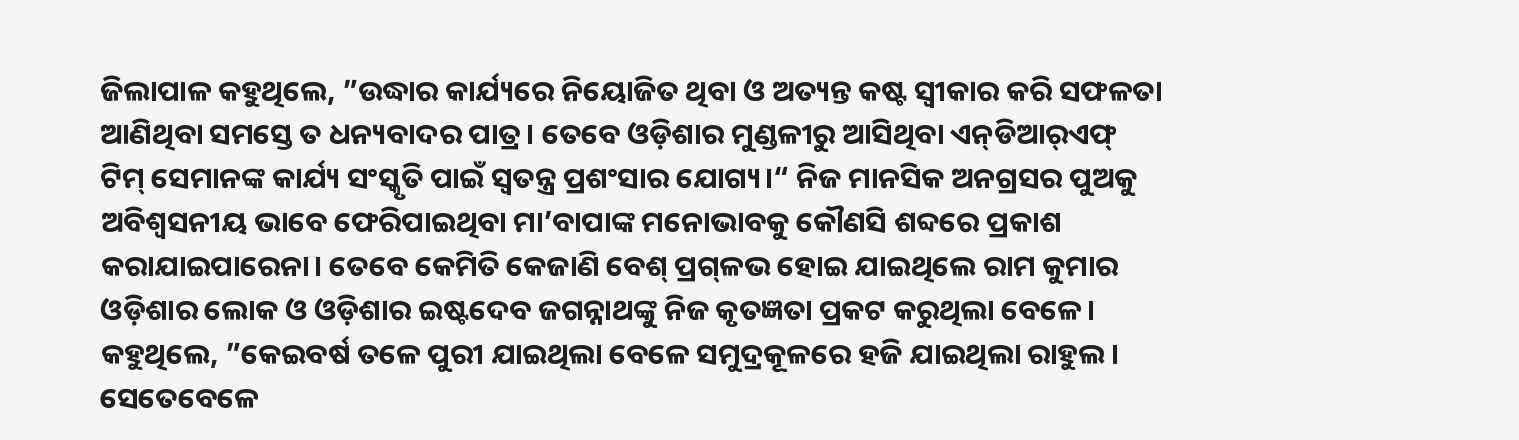ଜିଲାପାଳ କହୁଥିଲେ, ”ଉଦ୍ଧାର କାର୍ଯ୍ୟରେ ନିୟୋଜିତ ଥିବା ଓ ଅତ୍ୟନ୍ତ କଷ୍ଟ ସ୍ବୀକାର କରି ସଫଳତା ଆଣିଥିବା ସମସ୍ତେ ତ ଧନ୍ୟବାଦର ପାତ୍ର। ତେବେ ଓଡ଼ିଶାର ମୁଣ୍ଡଳୀରୁ ଆସିଥିବା ଏନ୍‌ଡିଆର୍‌ଏଫ୍‌ ଟିମ୍‌ ସେମାନଙ୍କ କାର୍ଯ୍ୟ ସଂସ୍କୃତି ପାଇଁ ସ୍ବତନ୍ତ୍ର ପ୍ରଶଂସାର ଯୋଗ୍ୟ।“ ନିଜ ମାନସିକ ଅନଗ୍ରସର ପୁଅକୁ ଅବିଶ୍ୱସନୀୟ ଭାବେ ଫେରିପାଇଥିବା ମା’ବାପାଙ୍କ ମନୋଭାବକୁ କୌଣସି ଶବ୍ଦରେ ପ୍ରକାଶ କରାଯାଇପାରେନା। ତେବେ କେମିତି କେଜାଣି ବେଶ୍‌ ପ୍ରଗ୍‌ଳଭ ହୋଇ ଯାଇଥିଲେ ରାମ କୁମାର ଓଡ଼ିଶାର ଲୋକ ଓ ଓଡ଼ିଶାର ଇଷ୍ଟଦେବ ଜଗନ୍ନାଥଙ୍କୁ ନିଜ କୃତଜ୍ଞତା ପ୍ରକଟ କରୁଥିଲା ବେଳେ। କହୁଥିଲେ, ”କେଇବର୍ଷ ତଳେ ପୁରୀ ଯାଇଥିଲା ବେଳେ ସମୁଦ୍ରକୂଳରେ ହଜି ଯାଇଥିଲା ରାହୁଲ। ସେତେବେଳେ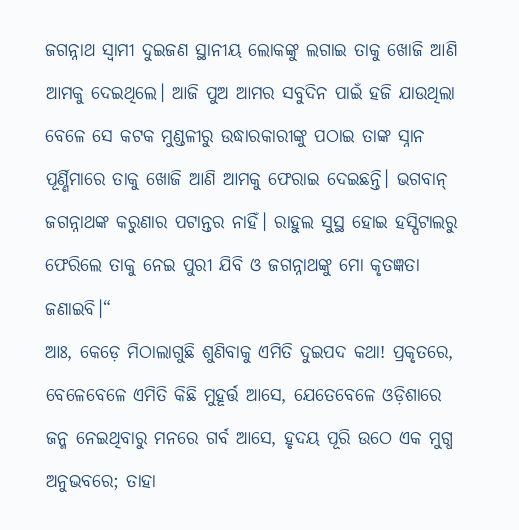ଜଗନ୍ନାଥ ସ୍ବାମୀ ଦୁଇଜଣ ସ୍ଥାନୀୟ ଲୋକଙ୍କୁ ଲଗାଇ ତାକୁ ଖୋଜି ଆଣି ଆମକୁ ଦେଇଥିଲେ। ଆଜି ପୁଅ ଆମର ସବୁଦିନ ପାଇଁ ହଜି ଯାଉଥିଲା ବେଳେ ସେ କଟକ ମୁଣ୍ଡଳୀରୁ ଉଦ୍ଧାରକାରୀଙ୍କୁ ପଠାଇ ତାଙ୍କ ସ୍ନାନ ପୂର୍ଣ୍ଣିମାରେ ତାକୁ ଖୋଜି ଆଣି ଆମକୁ ଫେରାଇ ଦେଇଛନ୍ତି। ଭଗବାନ୍‌ ଜଗନ୍ନାଥଙ୍କ କରୁଣାର ପଟାନ୍ତର ନାହିଁ। ରାହୁଲ ସୁସ୍ଥ ହୋଇ ହସ୍ପିଟାଲରୁ ଫେରିଲେ ତାକୁ ନେଇ ପୁରୀ ଯିବି ଓ ଜଗନ୍ନାଥଙ୍କୁ ମୋ କୃତଜ୍ଞତା ଜଣାଇବି।“
ଆଃ, କେଡ଼େ ମିଠାଲାଗୁଛି ଶୁଣିବାକୁ ଏମିତି ଦୁଇପଦ କଥା! ପ୍ରକୃତରେ, ବେଳେବେଳେ ଏମିତି କିଛି ମୁହୂର୍ତ୍ତ ଆସେ, ଯେତେବେଳେ ଓଡ଼ିଶାରେ ଜନ୍ମ ନେଇଥିବାରୁ ମନରେ ଗର୍ବ ଆସେ, ହୃଦୟ ପୂରି ଉଠେ ଏକ ମୁଗ୍ଧ ଅନୁଭବରେ; ତାହା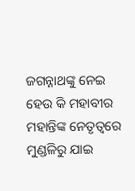ଜଗନ୍ନାଥଙ୍କୁ ନେଇ ହେଉ କି ମହାବୀର ମହାନ୍ତିଙ୍କ ନେତୃତ୍ୱରେ ମୁଣ୍ଡଳିରୁ ଯାଇ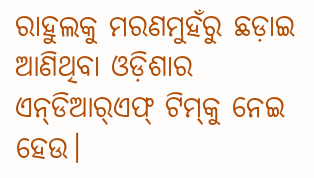ରାହୁଲକୁ ମରଣମୁହଁରୁ ଛଡ଼ାଇ ଆଣିଥିବା ଓଡ଼ିଶାର ଏନ୍‌ଡିଆର୍‌ଏଫ୍‌ ଟିମ୍‌କୁ ନେଇ ହେଉ।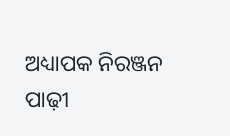ଅଧ୍ୟାପକ ନିରଞ୍ଜନ ପାଢ଼ୀ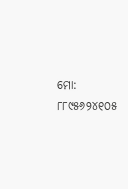ମୋ: ୮୮୯୫୬୨୪୧୦୫